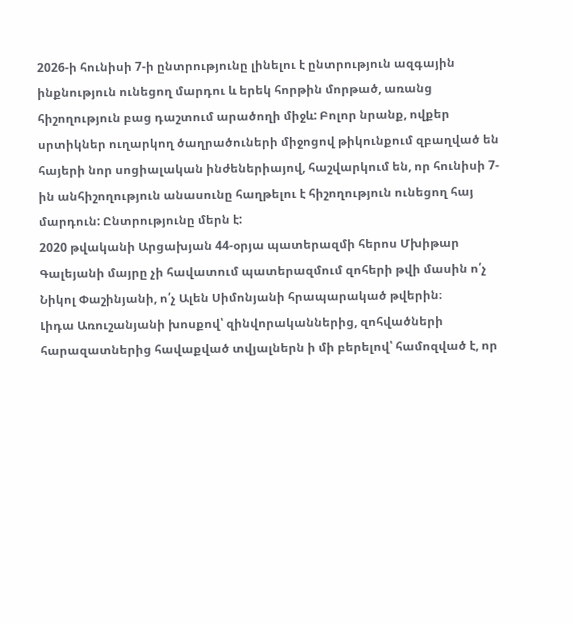2026-ի հունիսի 7-ի ընտրությունը լինելու է ընտրություն ազգային ինքնություն ունեցող մարդու և երեկ հորթին մորթած, առանց հիշողություն բաց դաշտում արածողի միջև: Բոլոր նրանք, ովքեր սրտիկներ ուղարկող ծաղրածուների միջոցով թիկունքում զբաղված են հայերի նոր սոցիալական ինժեներիայով, հաշվարկում են, որ հունիսի 7-ին անհիշողություն անասունը հաղթելու է հիշողություն ունեցող հայ մարդուն: Ընտրությունը մերն է:
2020 թվականի Արցախյան 44-օրյա պատերազմի հերոս Մխիթար Գալեյանի մայրը չի հավատում պատերազմում զոհերի թվի մասին ո՛չ Նիկոլ Փաշինյանի, ո՛չ Ալեն Սիմոնյանի հրապարակած թվերին։
Լիդա Առուշանյանի խոսքով՝ զինվորականներից, զոհվածների հարազատներից հավաքված տվյալներն ի մի բերելով՝ համոզված է, որ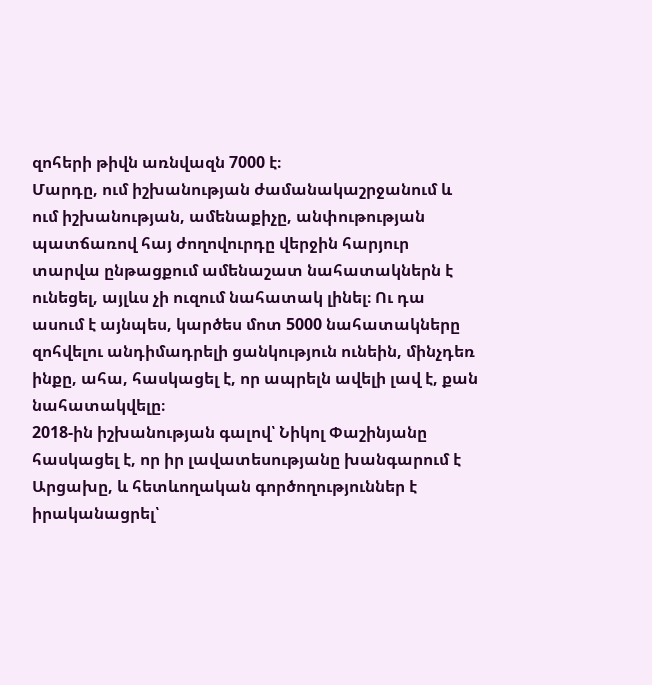զոհերի թիվն առնվազն 7000 է։
Մարդը, ում իշխանության ժամանակաշրջանում և ում իշխանության, ամենաքիչը, անփութության պատճառով հայ ժողովուրդը վերջին հարյուր տարվա ընթացքում ամենաշատ նահատակներն է ունեցել, այլևս չի ուզում նահատակ լինել։ Ու դա ասում է այնպես, կարծես մոտ 5000 նահատակները զոհվելու անդիմադրելի ցանկություն ունեին, մինչդեռ ինքը, ահա, հասկացել է, որ ապրելն ավելի լավ է, քան նահատակվելը։
2018-ին իշխանության գալով՝ Նիկոլ Փաշինյանը հասկացել է, որ իր լավատեսությանը խանգարում է Արցախը, և հետևողական գործողություններ է իրականացրել՝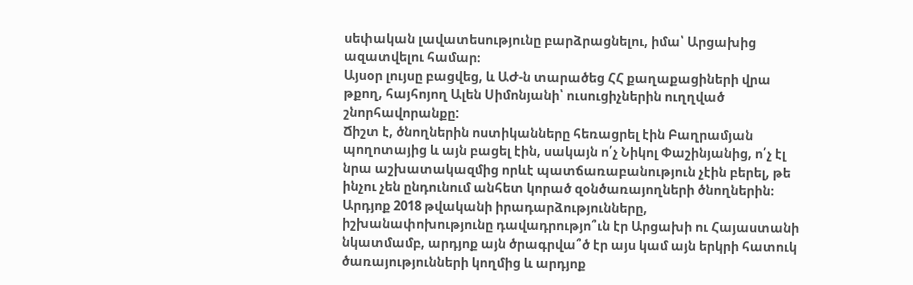սեփական լավատեսությունը բարձրացնելու, իմա՝ Արցախից ազատվելու համար։
Այսօր լույսը բացվեց, և ԱԺ-ն տարածեց ՀՀ քաղաքացիների վրա թքող, հայհոյող Ալեն Սիմոնյանի՝ ուսուցիչներին ուղղված շնորհավորանքը:
Ճիշտ է, ծնողներին ոստիկանները հեռացրել էին Բաղրամյան պողոտայից և այն բացել էին, սակայն ո՛չ Նիկոլ Փաշինյանից, ո՛չ էլ նրա աշխատակազմից որևէ պատճառաբանություն չէին բերել, թե ինչու չեն ընդունում անհետ կորած զօնծառայողների ծնողներին։
Արդյոք 2018 թվականի իրադարձությունները, իշխանափոխությունը դավադրությո՞ւն էր Արցախի ու Հայաստանի նկատմամբ, արդյոք այն ծրագրվա՞ծ էր այս կամ այն երկրի հատուկ ծառայությունների կողմից և արդյոք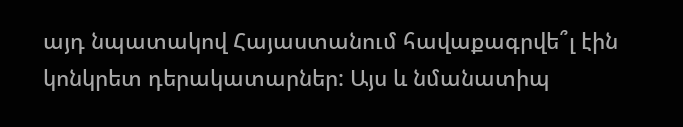այդ նպատակով Հայաստանում հավաքագրվե՞լ էին կոնկրետ դերակատարներ: Այս և նմանատիպ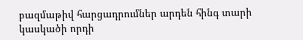բազմաթիվ հարցադրումներ արդեն հինգ տարի կասկածի որդի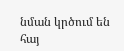նման կրծում են հայ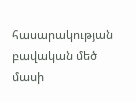հասարակության բավական մեծ մասի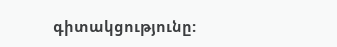գիտակցությունը: